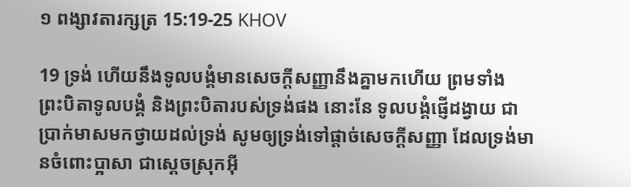១ ពង្សាវតារក្សត្រ 15:19-25 KHOV

19 ទ្រង់ ហើយនឹងទូល‌បង្គំមានសេចក្តីសញ្ញានឹងគ្នាមកហើយ ព្រមទាំងព្រះ‌បិតាទូល‌បង្គំ និងព្រះ‌បិតារបស់ទ្រង់ផង នោះនែ ទូល‌បង្គំផ្ញើដង្វាយ ជាប្រាក់មាសមកថ្វាយដល់ទ្រង់ សូមឲ្យទ្រង់ទៅផ្តាច់សេចក្តីសញ្ញា ដែលទ្រង់មានចំពោះប្អាសា ជាស្តេចស្រុកអ៊ី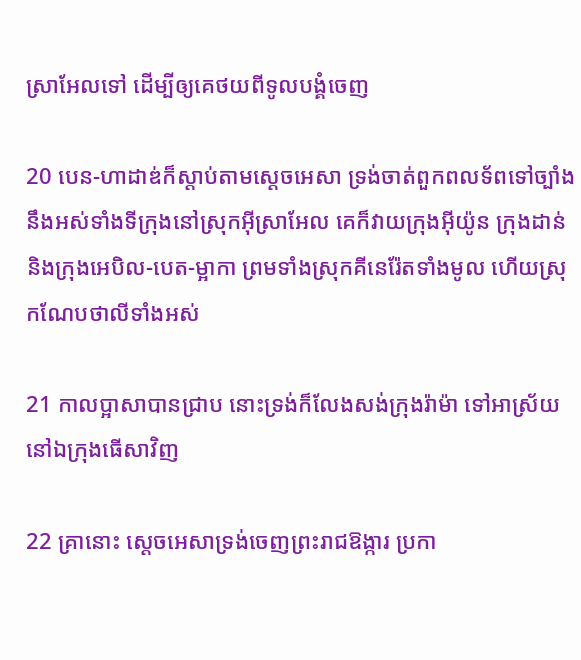ស្រា‌អែលទៅ ដើម្បីឲ្យគេថយពីទូល‌បង្គំចេញ

20 បេន-ហា‌ដាឌ់ក៏ស្តាប់តាមស្តេចអេសា ទ្រង់ចាត់ពួកពល‌ទ័ពទៅច្បាំងនឹងអស់ទាំងទីក្រុងនៅស្រុកអ៊ីស្រា‌អែល គេក៏វាយក្រុងអ៊ីយ៉ូន ក្រុងដាន់ និងក្រុងអេបិល-បេត-ម្អាកា ព្រមទាំងស្រុកគីនេ‌រ៉ែតទាំងមូល ហើយស្រុកណែប‌ថាលីទាំងអស់

21 កាលប្អាសាបានជ្រាប នោះទ្រង់ក៏លែងសង់ក្រុងរ៉ាម៉ា ទៅអាស្រ័យនៅឯក្រុងធើសាវិញ

22 គ្រានោះ ស្តេចអេសាទ្រង់ចេញព្រះ‌រាជ‌ឱង្ការ ប្រកា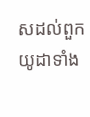សដល់ពួកយូដាទាំង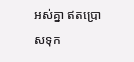អស់គ្នា ឥតប្រោសទុក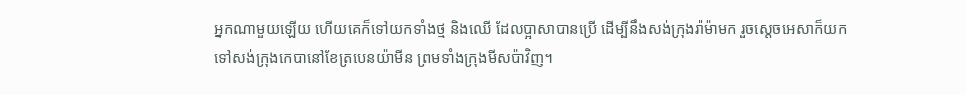អ្នកណាមួយឡើយ ហើយគេក៏ទៅយកទាំងថ្ម និងឈើ ដែលប្អាសាបានប្រើ ដើម្បីនឹងសង់ក្រុងរ៉ាម៉ាមក រួចស្តេចអេសាក៏យកទៅសង់ក្រុងកេបានៅខែត្របេន‌យ៉ា‌មីន ព្រមទាំងក្រុងមីសប៉ាវិញ។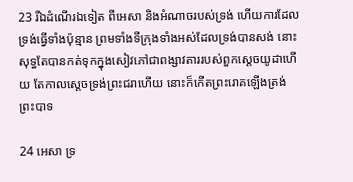23 រីឯដំណើរឯទៀត ពីអេសា និងអំណាចរបស់ទ្រង់ ហើយការដែលទ្រង់ធ្វើទាំងប៉ុន្មាន ព្រមទាំងទីក្រុងទាំងអស់ដែលទ្រង់បានសង់ នោះសុទ្ធតែបានកត់ទុកក្នុងសៀវភៅជាពង្សាវតាររបស់ពួកស្តេចយូដាហើយ តែកាលស្តេចទ្រង់ព្រះ‌ជរាហើយ នោះក៏កើតព្រះ‌រោគឡើងត្រង់ព្រះ‌បាទ

24 អេសា ទ្រ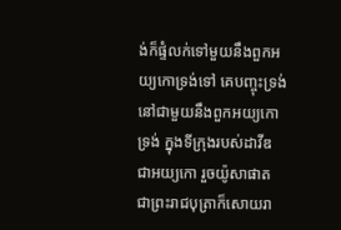ង់ក៏ផ្ទំលក់ទៅមួយនឹងពួកអយ្យកោទ្រង់ទៅ គេបញ្ចុះទ្រង់ នៅជាមួយនឹងពួកអយ្យកោទ្រង់ ក្នុងទីក្រុងរបស់ដាវីឌ ជាអយ្យកោ រួចយ៉ូសា‌ផាត ជាព្រះ‌រាជ‌បុត្រាក៏សោយ‌រា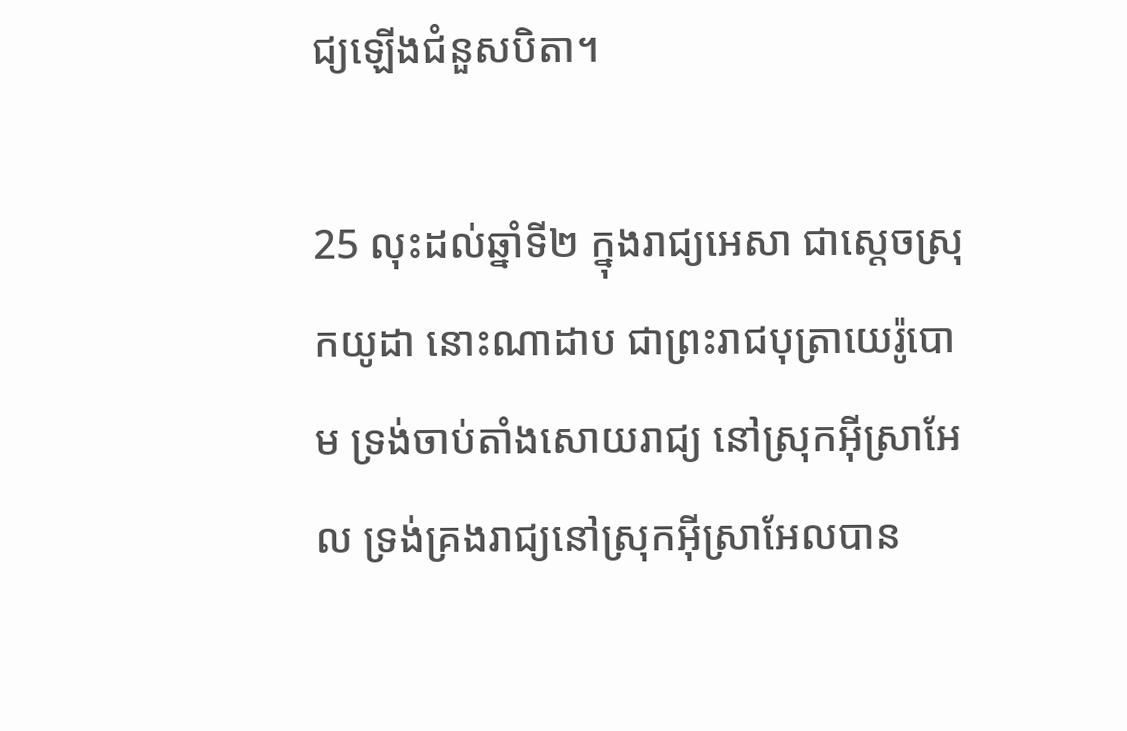ជ្យឡើងជំនួសបិតា។

25 លុះដល់ឆ្នាំទី២ ក្នុងរាជ្យអេសា ជាស្តេចស្រុកយូដា នោះណាដាប ជាព្រះ‌រាជ‌បុត្រាយេរ៉ូ‌បោម ទ្រង់ចាប់តាំងសោយ‌រាជ្យ នៅស្រុកអ៊ីស្រា‌អែល ទ្រង់គ្រងរាជ្យនៅស្រុកអ៊ីស្រា‌អែលបាន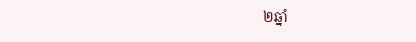២ឆ្នាំ